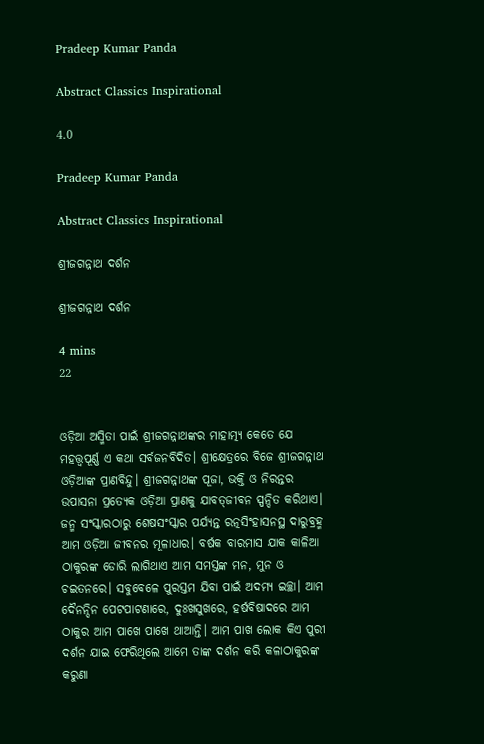Pradeep Kumar Panda

Abstract Classics Inspirational

4.0

Pradeep Kumar Panda

Abstract Classics Inspirational

ଶ୍ରୀଜଗନ୍ନାଥ ଦର୍ଶନ

ଶ୍ରୀଜଗନ୍ନାଥ ଦର୍ଶନ

4 mins
22


ଓଡ଼ିଆ ଅସ୍ମିତା ପାଇଁ ଶ୍ରୀଜଗନ୍ନାଥଙ୍କର ମାହାତ୍ମ୍ୟ କେତେ ଯେ ମହତ୍ତ୍ୱପୂର୍ଣ୍ଣ ଏ କଥା ସର୍ବଜନବିଦିତ। ଶ୍ରୀକ୍ଷେତ୍ରରେ ବିଜେ ଶ୍ରୀଜଗନ୍ନାଥ ଓଡ଼ିଆଙ୍କ ପ୍ରାଣବିନ୍ଦୁ। ଶ୍ରୀଜଗନ୍ନାଥଙ୍କ ପୂଜା, ଭକ୍ତି ଓ ନିରନ୍ତର ଉପାସନା ପ୍ରତ୍ୟେକ ଓଡ଼ିଆ ପ୍ରାଣକୁ ଯାବତ୍‌‌ଜୀବନ ସ୍ପନ୍ଦିତ କରିଥାଏ। ଜନ୍ମ ସଂସ୍କାରଠାରୁ ଶେଷସଂସ୍କାର ପର୍ଯ୍ୟନ୍ତ ରତ୍ନସିଂହାସନସ୍ଥ ଦାରୁବ୍ରହ୍ମ ଆମ ଓଡ଼ିଆ ଜୀବନର ମୂଳାଧାର। ବର୍ଷକ ବାରମାସ ଯାକ କାଳିଆ ଠାକୁରଙ୍କ ଡୋରି ଲାଗିଥାଏ ଆମ ସମସ୍ତଙ୍କ ମନ, ମୁନ ଓ ଚଇତନରେ। ସବୁବେଳେ ପୁରସ୍ତମ ଯିବା ପାଇଁ ଅଦମ୍ୟ ଇଚ୍ଛା। ଆମ ଦୈନନ୍ଦିନ ପେଟପାଟଣାରେ, ଦୁଃଖସୁଖରେ, ହର୍ଷବିଷାଦରେ ଆମ ଠାକୁର ଆମ ପାଖେ ପାଖେ ଥାଆନ୍ତି। ଆମ ପାଖ ଲୋକ କିଏ ପୁରୀ ଦର୍ଶନ ଯାଇ ଫେରିଥିଲେ ଆମେ ତାଙ୍କ ଦର୍ଶନ କରି କଳାଠାକୁରଙ୍କ କରୁଣା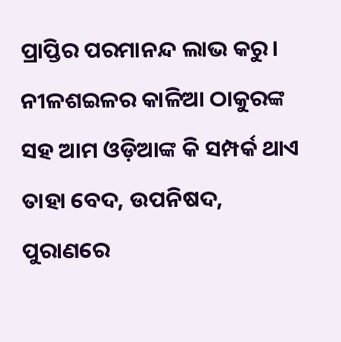ପ୍ରାପ୍ତିର ପରମାନନ୍ଦ ଲାଭ କରୁ। ନୀଳଶଇଳର କାଳିଆ ଠାକୁରଙ୍କ ସହ ଆମ ଓଡ଼ିଆଙ୍କ କି ସମ୍ପର୍କ ଥାଏ ତାହା ବେଦ, ଉପନିଷଦ, ପୁରାଣରେ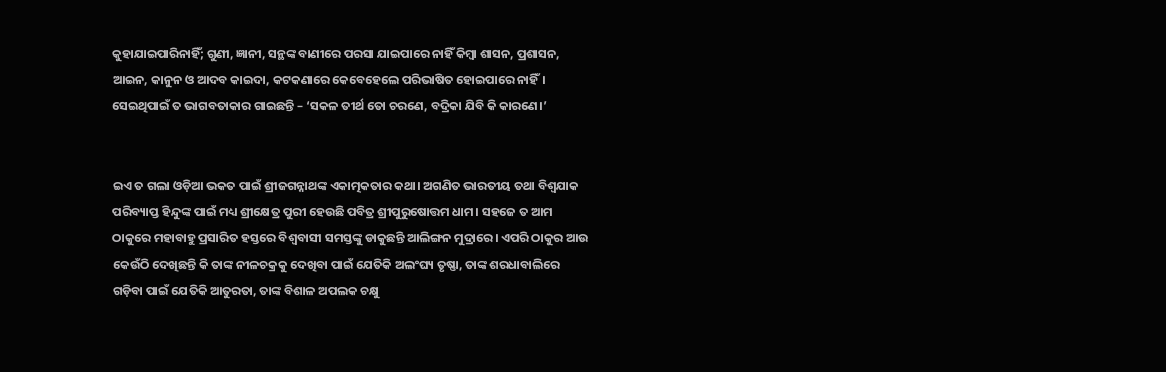କୁହାଯାଇପାରିନାହିଁ; ଗୁଣୀ, ଜ୍ଞାନୀ, ସନ୍ଥଙ୍କ ବାଣୀରେ ପରସା ଯାଇପାରେ ନାହିଁ କିମ୍ବା ଶାସନ, ପ୍ରଶାସନ, ଆଇନ, କାନୁନ ଓ ଆଦବ କାଇଦା, କଟକଣାରେ କେବେହେଲେ ପରିଭାଷିତ ହୋଇପାରେ ନାହିଁ। ସେଇଥିପାଇଁ ତ ଭାଗବତାକାର ଗାଇଛନ୍ତି – ‘ସକଳ ତୀର୍ଥ ତୋ ଚରଣେ, ବଦ୍ରିକା ଯିବି କି କାରଣେ।’


ଇଏ ତ ଗଲା ଓଡ଼ିଆ ଭକତ ପାଇଁ ଶ୍ରୀଜଗନ୍ନାଥଙ୍କ ଏକାତ୍ମକତାର କଥା। ଅଗଣିତ ଭାରତୀୟ ତଥା ବିଶ୍ୱଯାକ ପରିବ୍ୟାପ୍ତ ହିନ୍ଦୁଙ୍କ ପାଇଁ ମଧ୍ୟ ଶ୍ରୀକ୍ଷେତ୍ର ପୁରୀ ହେଉଛି ପବିତ୍ର ଶ୍ରୀପୁରୁଷୋତ୍ତମ ଧାମ। ସହଜେ ତ ଆମ ଠାକୁରେ ମହାବାହୁ ପ୍ରସାରିତ ହସ୍ତରେ ବିଶ୍ୱବାସୀ ସମସ୍ତଙ୍କୁ ଡାକୁଛନ୍ତି ଆଲିଙ୍ଗନ ମୁଦ୍ରାରେ। ଏପରି ଠାକୁର ଆଉ କେଉଁଠି ଦେଖିଛନ୍ତି କି ତାଙ୍କ ନୀଳଚକ୍ରକୁ ଦେଖିବା ପାଇଁ ଯେତିକି ଅଲଂଘ୍ୟ ତୃଷ୍ଣା, ତାଙ୍କ ଶରଧାବାଲିରେ ଗଡ଼ିବା ପାଇଁ ଯେତିକି ଆତୁରତା, ତାଙ୍କ ବିଶାଳ ଅପଲକ ଚକ୍ଷୁ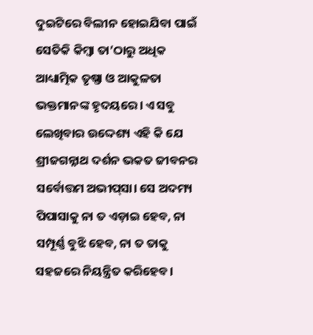ଦୁଇଟିରେ ବିଲୀନ ହୋଇଯିବା ପାଇଁ ସେତିକି କିମ୍ବା ତା’ଠାରୁ ଅଧିକ ଆଧ୍ୟାତ୍ମିକ ତୃଷ୍ଣା ଓ ଆକୁଳତା ଭକ୍ତମାନଙ୍କ ହୃଦୟରେ। ଏ ସବୁ ଲେଖିବାର ଉଦ୍ଦେଶ୍ୟ ଏହି କି ଯେ ଶ୍ରୀଜଗନ୍ନାଥ ଦର୍ଶନ ଭକତ ଜୀବନର ସର୍ବୋତ୍ତମ ଅଭୀପ୍‌‌ସା। ସେ ଅଦମ୍ୟ ପିପାସାକୁ ନା ତ ଏଡ଼ାଇ ହେବ, ନା ସମ୍ପୂର୍ଣ୍ଣ ବୁଝି ହେବ, ନା ତ ତାକୁ ସହଜରେ ନିୟନ୍ତ୍ରିତ କରିହେବ।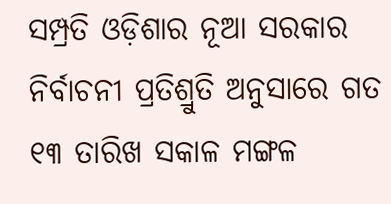ସମ୍ପ୍ରତି ଓଡ଼ିଶାର ନୂଆ ସରକାର ନିର୍ବାଚନୀ ପ୍ରତିଶ୍ରୁତି ଅନୁସାରେ ଗତ ୧୩ ତାରିଖ ସକାଳ ମଙ୍ଗଳ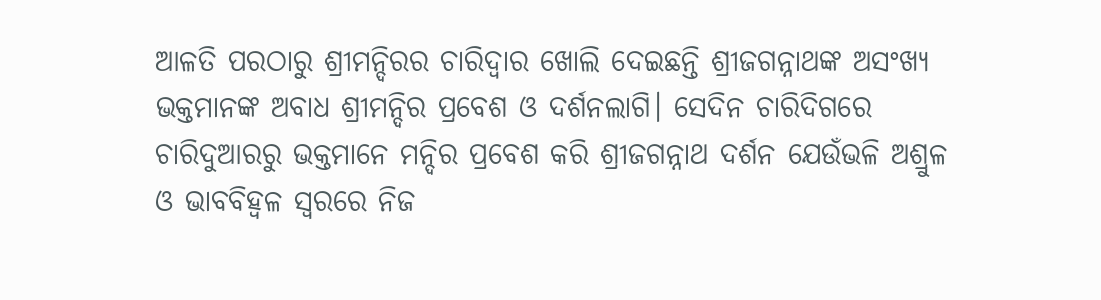ଆଳତି ପରଠାରୁ ଶ୍ରୀମନ୍ଦିରର ଚାରିଦ୍ୱାର ଖୋଲି ଦେଇଛନ୍ତି ଶ୍ରୀଜଗନ୍ନାଥଙ୍କ ଅସଂଖ୍ୟ ଭକ୍ତମାନଙ୍କ ଅବାଧ ଶ୍ରୀମନ୍ଦିର ପ୍ରବେଶ ଓ ଦର୍ଶନଲାଗି। ସେଦିନ ଚାରିଦିଗରେ ଚାରିଦୁଆରରୁ ଭକ୍ତମାନେ ମନ୍ଦିର ପ୍ରବେଶ କରି ଶ୍ରୀଜଗନ୍ନାଥ ଦର୍ଶନ ଯେଉଁଭଳି ଅଶ୍ରୁଳ ଓ ଭାବବିହ୍ୱଳ ସ୍ୱରରେ ନିଜ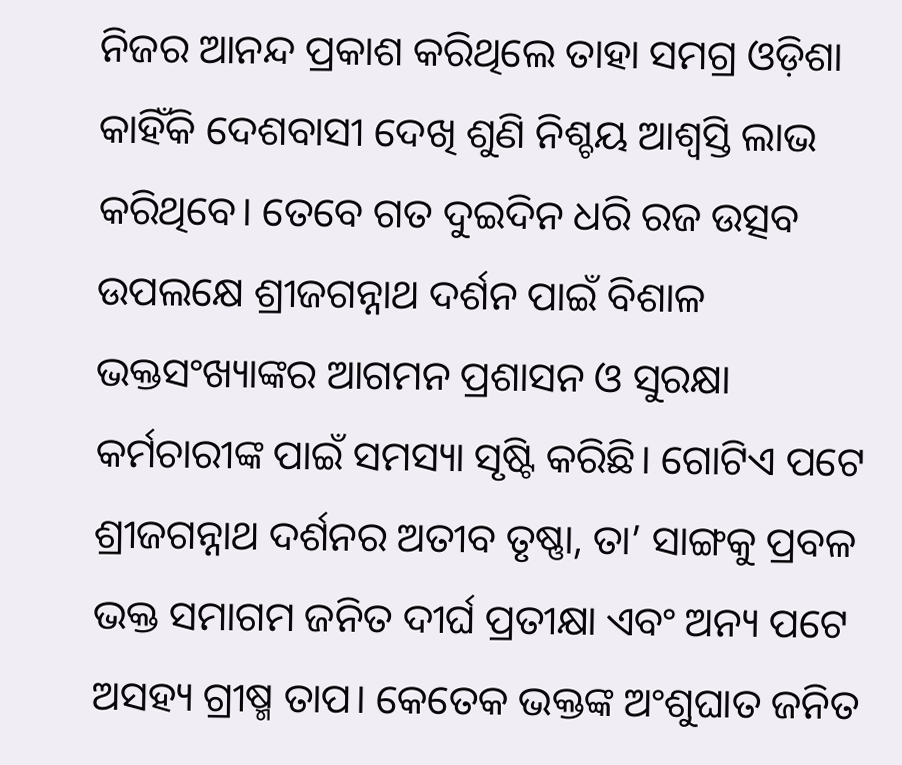ନିଜର ଆନନ୍ଦ ପ୍ରକାଶ କରିଥିଲେ ତାହା ସମଗ୍ର ଓଡ଼ିଶା କାହିଁକି ଦେଶବାସୀ ଦେଖି ଶୁଣି ନିଶ୍ଚୟ ଆଶ୍ୱସ୍ତି ଲାଭ କରିଥିବେ। ତେବେ ଗତ ଦୁଇଦିନ ଧରି ରଜ ଉତ୍ସବ ଉପଲକ୍ଷେ ଶ୍ରୀଜଗନ୍ନାଥ ଦର୍ଶନ ପାଇଁ ବିଶାଳ ଭକ୍ତସଂଖ୍ୟାଙ୍କର ଆଗମନ ପ୍ରଶାସନ ଓ ସୁରକ୍ଷା କର୍ମଚାରୀଙ୍କ ପାଇଁ ସମସ୍ୟା ସୃଷ୍ଟି କରିଛି। ଗୋଟିଏ ପଟେ ଶ୍ରୀଜଗନ୍ନାଥ ଦର୍ଶନର ଅତୀବ ତୃଷ୍ଣା, ତା’ ସାଙ୍ଗକୁ ପ୍ରବଳ ଭକ୍ତ ସମାଗମ ଜନିତ ଦୀର୍ଘ ପ୍ରତୀକ୍ଷା ଏବଂ ଅନ୍ୟ ପଟେ ଅସହ୍ୟ ଗ୍ରୀଷ୍ମ ତାପ। କେତେକ ଭକ୍ତଙ୍କ ଅଂଶୁଘାତ ଜନିତ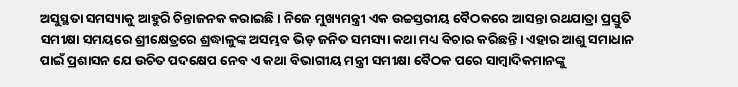ଅସୁସ୍ଥତା ସମସ୍ୟାକୁ ଆହୁରି ଚିନ୍ତାଜନକ କରାଇଛି। ନିଜେ ମୁଖ୍ୟମନ୍ତ୍ରୀ ଏକ ଉଚ୍ଚସ୍ତରୀୟ ବୈଠକରେ ଆସନ୍ତା ରଥଯାତ୍ରା ପ୍ରସ୍ତୁତି ସମୀକ୍ଷା ସମୟରେ ଶ୍ରୀକ୍ଷେତ୍ରରେ ଶ୍ରଦ୍ଧାଳୁଙ୍କ ଅସମ୍ଭବ ଭିଡ଼ ଜନିତ ସମସ୍ୟା କଥା ମଧ୍ୟ ବିଚାର କରିଛନ୍ତି। ଏହାର ଆଶୁ ସମାଧାନ ପାଇଁ ପ୍ରଶାସନ ଯେ ଉଚିତ ପଦକ୍ଷେପ ନେବ ଏ କଥା ବିଭାଗୀୟ ମନ୍ତ୍ରୀ ସମୀକ୍ଷା ବୈଠକ ପରେ ସାମ୍ବାଦିକମାନଙ୍କୁ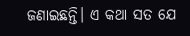ଜଣାଇଛନ୍ତି। ଏ କଥା ସତ ଯେ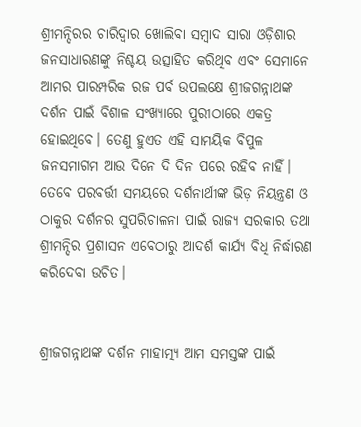ଶ୍ରୀମନ୍ଦିରର ଚାରିଦ୍ୱାର ଖୋଲିବା ସମ୍ବାଦ ସାରା ଓଡ଼ିଶାର ଜନସାଧାରଣଙ୍କୁ ନିଶ୍ଚୟ ଉତ୍ସାହିତ କରିଥିବ ଏବଂ ସେମାନେ ଆମର ପାରମ୍ପରିକ ରଜ ପର୍ବ ଉପଲକ୍ଷେ ଶ୍ରୀଜଗନ୍ନାଥଙ୍କ ଦର୍ଶନ ପାଇଁ ବିଶାଳ ସଂଖ୍ୟାରେ ପୁରୀଠାରେ ଏକତ୍ର ହୋଇଥିବେ। ତେଣୁ ହୁଏତ ଏହି ସାମୟିକ ବିପୁଳ ଜନସମାଗମ ଆଉ ଦିନେ ଦି ଦିନ ପରେ ରହିବ ନାହିଁ। ତେବେ ପରବର୍ତ୍ତୀ ସମୟରେ ଦର୍ଶନାର୍ଥୀଙ୍କ ଭିଡ଼ ନିୟନ୍ତ୍ରଣ ଓ ଠାକୁର ଦର୍ଶନର ସୁପରିଚାଳନା ପାଇଁ ରାଜ୍ୟ ସରକାର ତଥା ଶ୍ରୀମନ୍ଦିର ପ୍ରଶାସନ ଏବେଠାରୁ ଆଦର୍ଶ କାର୍ଯ୍ୟ ବିଧି ନିର୍ଦ୍ଧାରଣ କରିଦେବା ଉଚିତ।


ଶ୍ରୀଜଗନ୍ନାଥଙ୍କ ଦର୍ଶନ ମାହାତ୍ମ୍ୟ ଆମ ସମସ୍ତଙ୍କ ପାଇଁ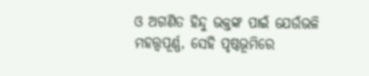ଓ ଅଗଣିତ ହିନ୍ଦୁ ଭକ୍ତଙ୍କ ପାଇଁ ଯେଉଁଭଳି ମହତ୍ତ୍ୱପୂର୍ଣ୍ଣ, ସେହି ପୃଷ୍ଠଭୂମିରେ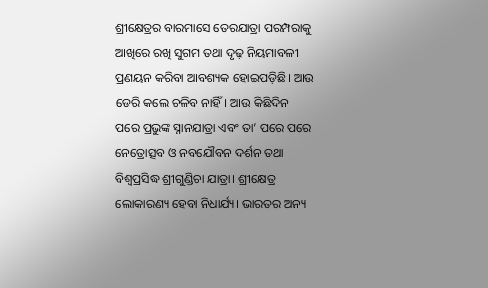ଶ୍ରୀକ୍ଷେତ୍ରର ବାରମାସେ ତେରଯାତ୍ରା ପରମ୍ପରାକୁ ଆଖିରେ ରଖି ସୁଗମ ତଥା ଦୃଢ଼ ନିୟମାବଳୀ ପ୍ରଣୟନ କରିବା ଆବଶ୍ୟକ ହୋଇପଡ଼ିଛି। ଆଉ ଡେରି କଲେ ଚଳିବ ନାହିଁ। ଆଉ କିଛିଦିନ ପରେ ପ୍ରଭୁଙ୍କ ସ୍ନାନଯାତ୍ରା ଏବଂ ତା’ ପରେ ପରେ ନେତ୍ରୋତ୍ସବ ଓ ନବଯୌବନ ଦର୍ଶନ ତଥା ବିଶ୍ୱପ୍ରସିଦ୍ଧ ଶ୍ରୀଗୁଣ୍ଡିଚା ଯାତ୍ରା। ଶ୍ରୀକ୍ଷେତ୍ର ଲୋକାରଣ୍ୟ ହେବା ନିଧାର୍ଯ୍ୟ। ଭାରତର ଅନ୍ୟ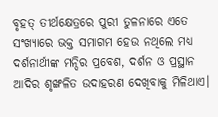ବୃହତ୍‌‌ ତୀର୍ଥକ୍ଷେତ୍ରରେ ପୁରୀ ତୁଳନାରେ ଏତେ ସଂଖ୍ୟାରେ ଭକ୍ତ ସମାଗମ ହେଉ ନଥିଲେ ମଧ୍ୟ ଦର୍ଶନାର୍ଥୀଙ୍କ ମନ୍ଦିର ପ୍ରବେଶ, ଦର୍ଶନ ଓ ପ୍ରସ୍ଥାନ ଆଦିର ଶୃଙ୍ଖଳିତ ଉଦାହରଣ ଦେଖିବାକୁ ମିଳିଥାଏ।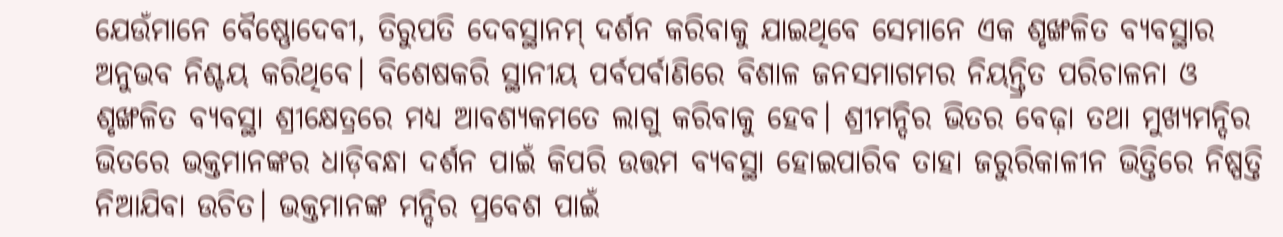ଯେଉଁମାନେ ବୈଷ୍ଣୋଦେବୀ, ତିରୁପତି ଦେବସ୍ଥାନମ୍‌‌ ଦର୍ଶନ କରିବାକୁ ଯାଇଥିବେ ସେମାନେ ଏକ ଶୃଙ୍ଖଳିତ ବ୍ୟବସ୍ଥାର ଅନୁଭବ ନିଶ୍ଚୟ କରିଥିବେ। ବିଶେଷକରି ସ୍ଥାନୀୟ ପର୍ବପର୍ବାଣିରେ ବିଶାଳ ଜନସମାଗମର ନିୟନ୍ତ୍ରିତ ପରିଚାଳନା ଓ ଶୃଙ୍ଖଳିତ ବ୍ୟବସ୍ଥା ଶ୍ରୀକ୍ଷେତ୍ରରେ ମଧ୍ୟ ଆବଶ୍ୟକମତେ ଲାଗୁ କରିବାକୁ ହେବ। ଶ୍ରୀମନ୍ଦିର ଭିତର ବେଢ଼ା ତଥା ମୁଖ୍ୟମନ୍ଦିର ଭିତରେ ଭକ୍ତମାନଙ୍କର ଧାଡ଼ିବନ୍ଧା ଦର୍ଶନ ପାଇଁ କିପରି ଉତ୍ତମ ବ୍ୟବସ୍ଥା ହୋଇପାରିବ ତାହା ଜରୁରିକାଳୀନ ଭିତ୍ତିରେ ନିଷ୍ପତ୍ତି ନିଆଯିବା ଉଚିତ। ଭକ୍ତମାନଙ୍କ ମନ୍ଦିର ପ୍ରବେଶ ପାଇଁ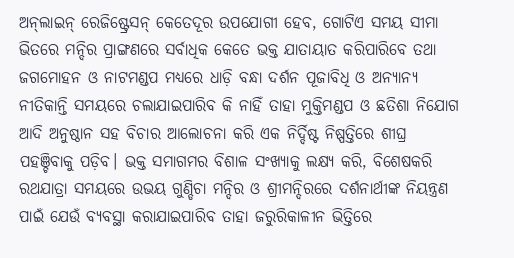ଅନ୍‌‌ଲାଇନ୍‌‌ ରେଜିଷ୍ଟ୍ରେସନ୍‌‌ କେତେଦୂର ଉପଯୋଗୀ ହେବ, ଗୋଟିଏ ସମୟ ସୀମା ଭିତରେ ମନ୍ଦିର ପ୍ରାଙ୍ଗଣରେ ସର୍ବାଧିକ କେତେ ଭକ୍ତ ଯାତାୟାତ କରିପାରିବେ ତଥା ଜଗମୋହନ ଓ ନାଟମଣ୍ଡପ ମଧ୍ୟରେ ଧାଡ଼ି ବନ୍ଧା ଦର୍ଶନ ପୂଜାବିଧି ଓ ଅନ୍ୟାନ୍ୟ ନୀତିକାନ୍ତି ସମୟରେ ଚଲାଯାଇପାରିବ କି ନାହିଁ ତାହା ମୁକ୍ତିମଣ୍ଡପ ଓ ଛତିଶା ନିଯୋଗ ଆଦି ଅନୁଷ୍ଠାନ ସହ ବିଚାର ଆଲୋଚନା କରି ଏକ ନିର୍ଦ୍ଦିଷ୍ଟ ନିଷ୍ପତ୍ତିରେ ଶୀଘ୍ର ପହଞ୍ଚିବାକୁ ପଡ଼ିବ। ଭକ୍ତ ସମାଗମର ବିଶାଳ ସଂଖ୍ୟାକୁ ଲକ୍ଷ୍ୟ କରି, ବିଶେଷକରି ରଥଯାତ୍ରା ସମୟରେ ଉଭୟ ଗୁଣ୍ଡିଚା ମନ୍ଦିର ଓ ଶ୍ରୀମନ୍ଦିରରେ ଦର୍ଶନାର୍ଥୀଙ୍କ ନିୟନ୍ତ୍ରଣ ପାଇଁ ଯେଉଁ ବ୍ୟବସ୍ଥା କରାଯାଇପାରିବ ତାହା ଜରୁରିକାଳୀନ ଭିତ୍ତିରେ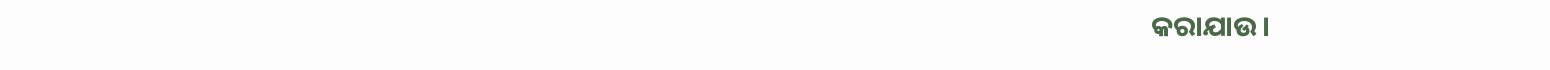କରାଯାଉ।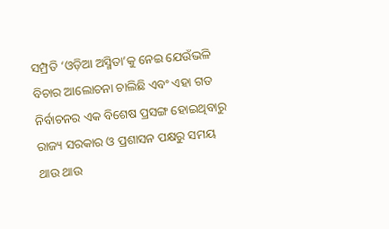ସମ୍ପ୍ରତି ‘ଓଡ଼ିଆ ଅସ୍ମିତା’କୁ ନେଇ ଯେଉଁଭଳି ବିଚାର ଆଲୋଚନା ଚାଲିଛି ଏବଂ ଏହା ଗତ ନିର୍ବାଚନର ଏକ ବିଶେଷ ପ୍ରସଙ୍ଗ ହୋଇଥିବାରୁ ରାଜ୍ୟ ସରକାର ଓ ପ୍ରଶାସନ ପକ୍ଷରୁ ସମୟ ଥାଉ ଥାଉ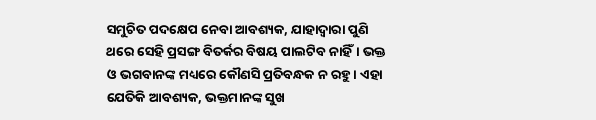ସମୁଚିତ ପଦକ୍ଷେପ ନେବା ଆବଶ୍ୟକ, ଯାହାଦ୍ୱାରା ପୁଣି ଥରେ ସେହି ପ୍ରସଙ୍ଗ ବିତର୍କର ବିଷୟ ପାଲଟିବ ନାହିଁ। ଭକ୍ତ ଓ ଭଗବାନଙ୍କ ମଧ୍ୟରେ କୌଣସି ପ୍ରତିବନ୍ଧକ ନ ରହୁ। ଏହା ଯେତିକି ଆବଶ୍ୟକ, ଭକ୍ତମାନଙ୍କ ସୁଖ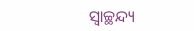ସ୍ୱାଚ୍ଛନ୍ଦ୍ୟ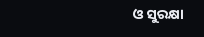ଓ ସୁରକ୍ଷା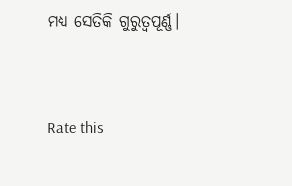ମଧ୍ୟ ସେତିକି ଗୁରୁତ୍ୱପୂର୍ଣ୍ଣ।


Rate this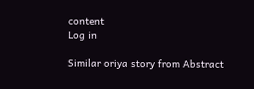content
Log in

Similar oriya story from Abstract